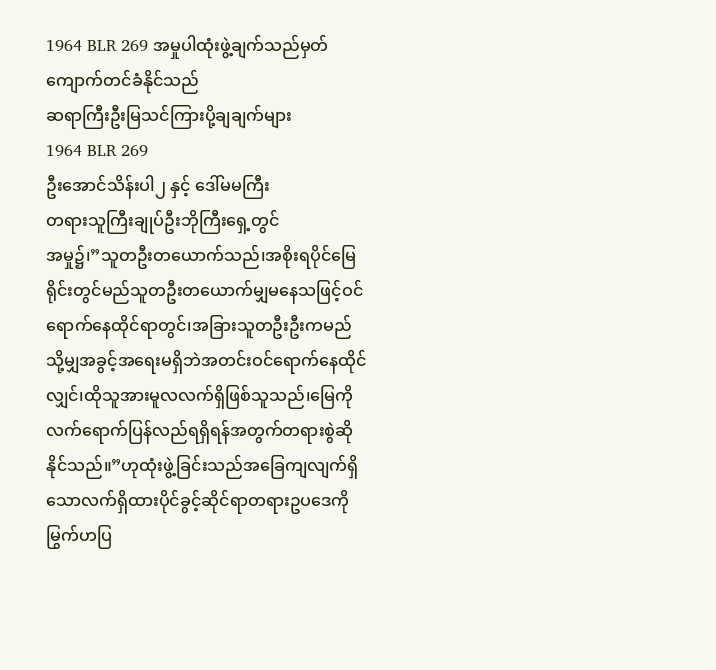1964 BLR 269 အမှုပါထုံးဖွဲ့ချက်သည်မှတ်ကျောက်တင်ခံနိုင်သည်
ဆရာကြီးဦးမြသင်ကြားပို့ချချက်များ
1964 BLR 269
ဦးအောင်သိန်းပါ၂ နှင့် ဒေါ်မမကြီး
တရားသူကြီးချုပ်ဦးဘိုကြီးရှေ့တွင်
အမှု၌၊”သူတဦးတယောက်သည်၊အစိုးရပိုင်မြေရိုင်းတွင်မည်သူတဦးတယောက်မျှမနေသဖြင့်ဝင်ရောက်နေထိုင်ရာတွင်၊အခြားသူတဦးဦးကမည်သို့မျှအခွင့်အရေးမရှိဘဲအတင်းဝင်ရောက်နေထိုင်လျှင်၊ထိုသူအားမူလလက်ရှိဖြစ်သူသည်၊မြေကိုလက်ရောက်ပြန်လည်ရရှိရန်အတွက်တရားစွဲဆိုနိုင်သည်။”ဟုထုံးဖွဲ့ခြင်းသည်အခြေကျလျက်ရှိသောလက်ရှိထားပိုင်ခွင့်ဆိုင်ရာတရားဥပဒေကိုမြွက်ဟပြ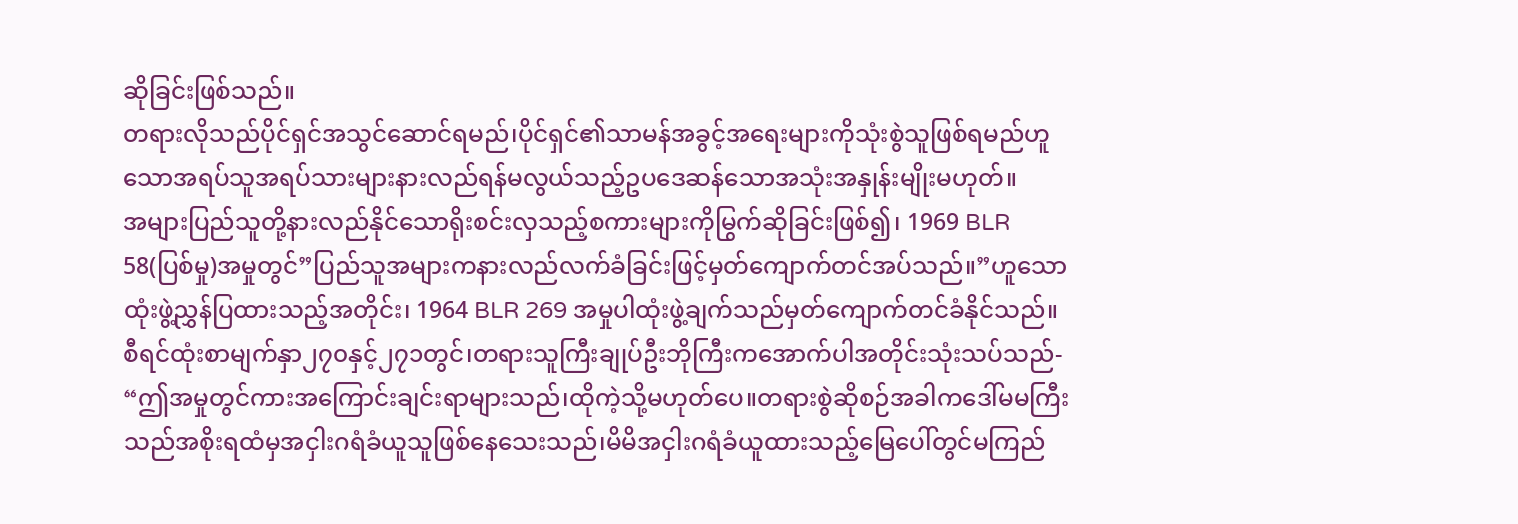ဆိုခြင်းဖြစ်သည်။
တရားလိုသည်ပိုင်ရှင်အသွင်ဆောင်ရမည်၊ပိုင်ရှင်၏သာမန်အခွင့်အရေးများကိုသုံးစွဲသူဖြစ်ရမည်ဟူသောအရပ်သူအရပ်သားများနားလည်ရန်မလွယ်သည့်ဥပဒေဆန်သောအသုံးအနှုန်းမျိုးမဟုတ်။
အများပြည်သူတို့နားလည်နိုင်သောရိုးစင်းလှသည့်စကားများကိုမြွက်ဆိုခြင်းဖြစ်၍၊ 1969 BLR 58(ပြစ်မှု)အမှုတွင်”ပြည်သူအများကနားလည်လက်ခံခြင်းဖြင့်မှတ်ကျောက်တင်အပ်သည်။”ဟူသောထုံးဖွဲ့ညွှန်ပြထားသည့်အတိုင်း၊ 1964 BLR 269 အမှုပါထုံးဖွဲ့ချက်သည်မှတ်ကျောက်တင်ခံနိုင်သည်။
စီရင်ထုံးစာမျက်နှာ၂၇၀နှင့်၂၇၁တွင်၊တရားသူကြီးချုပ်ဦးဘိုကြီးကအောက်ပါအတိုင်းသုံးသပ်သည်-
“ဤအမှုတွင်ကားအကြောင်းချင်းရာများသည်၊ထိုကဲ့သို့မဟုတ်ပေ။တရားစွဲဆိုစဉ်အခါကဒေါ်မမကြီးသည်အစိုးရထံမှအငှါးဂရံခံယူသူဖြစ်နေသေးသည်၊မိမိအငှါးဂရံခံယူထားသည့်မြေပေါ်တွင်မကြည်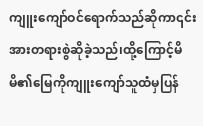ကျူးကျော်ဝင်ရောက်သည်ဆိုကာ၎င်းအားတရားစွဲဆိုခဲ့သည်၊ထို့ကြောင့်မိမိ၏မြေကိုကျူးကျော်သူထံမှပြန်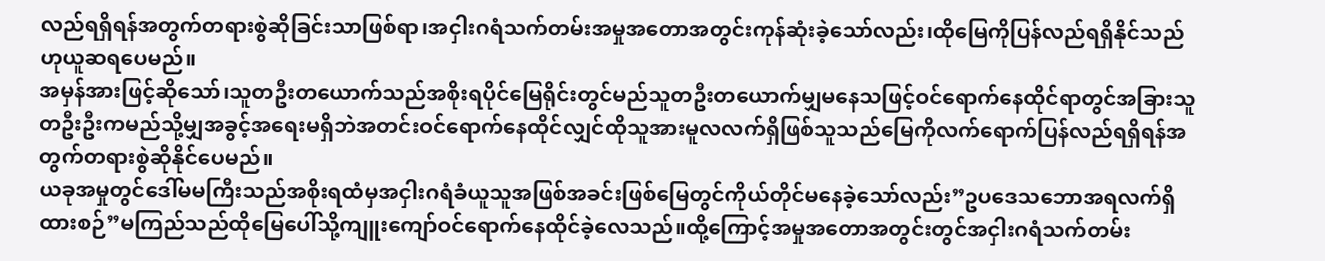လည်ရရှိရန်အတွက်တရားစွဲဆိုခြင်းသာဖြစ်ရာ၊အငှါးဂရံသက်တမ်းအမှုအတောအတွင်းကုန်ဆုံးခဲ့သော်လည်း၊ထိုမြေကိုပြန်လည်ရရှိနိုင်သည်ဟုယူဆရပေမည်။
အမှန်အားဖြင့်ဆိုသော်၊သူတဦးတယောက်သည်အစိုးရပိုင်မြေရိုင်းတွင်မည်သူတဦးတယောက်မျှမနေသဖြင့်ဝင်ရောက်နေထိုင်ရာတွင်အခြားသူတဦးဦးကမည်သို့မျှအခွင့်အရေးမရှိဘဲအတင်းဝင်ရောက်နေထိုင်လျှင်ထိုသူအားမူလလက်ရှိဖြစ်သူသည်မြေကိုလက်ရောက်ပြန်လည်ရရှိရန်အတွက်တရားစွဲဆိုနိုင်ပေမည်။
ယခုအမှုတွင်ဒေါ်မမကြီးသည်အစိုးရထံမှအငှါးဂရံခံယူသူအဖြစ်အခင်းဖြစ်မြေတွင်ကိုယ်တိုင်မနေခဲ့သော်လည်း”ဥပဒေသဘောအရလက်ရှိထားစဉ်”မကြည်သည်ထိုမြေပေါ်သို့ကျူးကျော်ဝင်ရောက်နေထိုင်ခဲ့လေသည်။ထို့ကြောင့်အမှုအတောအတွင်းတွင်အငှါးဂရံသက်တမ်း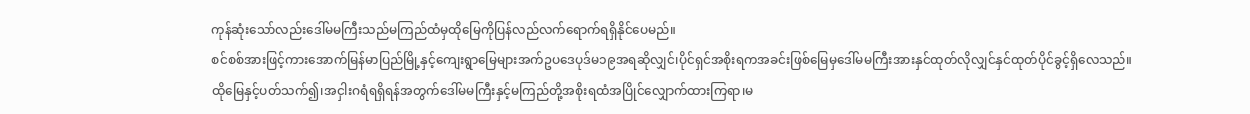ကုန်ဆုံးသော်လည်းဒေါ်မမကြီးသည်မကြည်ထံမှထိုမြေကိုပြန်လည်လက်ရောက်ရရှိနိုင်ပေမည်။
စင်စစ်အားဖြင့်ကားအောက်မြန်မာပြည်မြို့နှင့်ကျေးရွာမြေများအက်ဥပဒေပုဒ်မ၁၉အရဆိုလျှင်၊ပိုင်ရှင်အစိုးရကအခင်းဖြစ်မြေမှဒေါ်မမကြီးအားနှင်ထုတ်လိုလျှင်နှင်ထုတ်ပိုင်ခွင့်ရှိလေသည်။
ထိုမြေနှင့်ပတ်သက်၍၊အငှါးဂရံရရှိရန်အတွက်ဒေါ်မမကြီးနှင့်မကြည်တို့အစိုးရထံအပြိုင်လျှောက်ထားကြရာ၊မ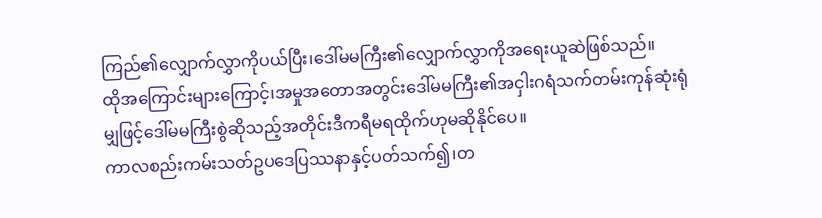ကြည်၏လျှောက်လွှာကိုပယ်ပြီး၊ဒေါ်မမကြီး၏လျှောက်လွှာကိုအရေးယူဆဲဖြစ်သည်။
ထိုအကြောင်းများကြောင့်၊အမှုအတောအတွင်းဒေါ်မမကြီး၏အငှါးဂရံသက်တမ်းကုန်ဆုံးရုံမျှဖြင့်ဒေါ်မမကြီးစွဲဆိုသည့်အတိုင်းဒီကရီမရထိုက်ဟုမဆိုနိုင်ပေ။
ကာလစည်းကမ်းသတ်ဥပဒေပြဿနာနှင့်ပတ်သက်၍၊တ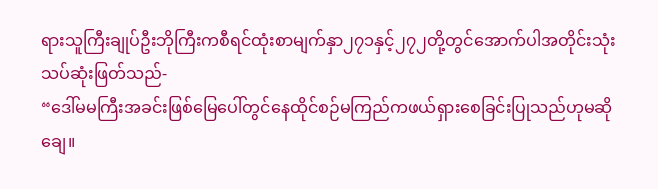ရားသူကြီးချုပ်ဦးဘိုကြီးကစီရင်ထုံးစာမျက်နှာ၂၇၁နှင့်၂၇၂တို့တွင်အောက်ပါအတိုင်းသုံးသပ်ဆုံးဖြတ်သည်-
“ဒေါ်မမကြီးအခင်းဖြစ်မြေပေါ်တွင်နေထိုင်စဉ်မကြည်ကဖယ်ရှားစေခြင်းပြုသည်ဟုမဆိုချေ။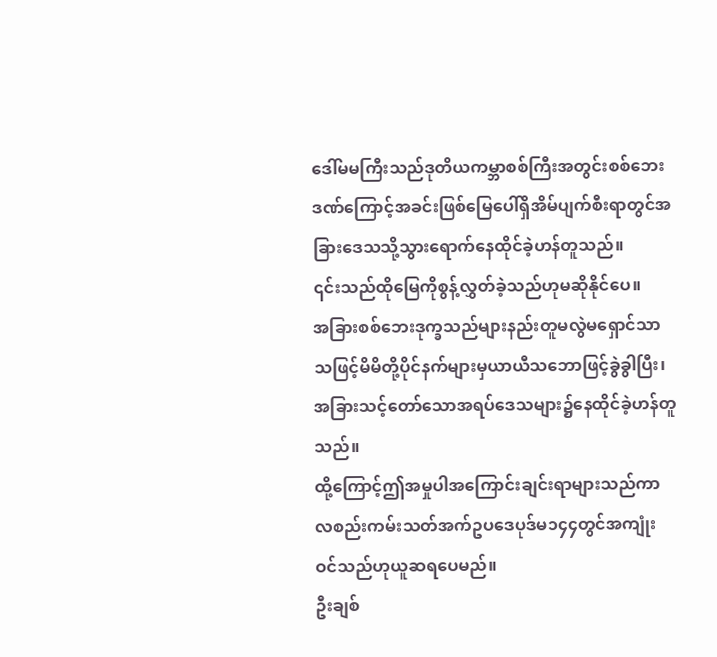ဒေါ်မမကြီးသည်ဒုတိယကမ္ဘာစစ်ကြီးအတွင်းစစ်ဘေးဒဏ်ကြောင့်အခင်းဖြစ်မြေပေါ်ရှိအိမ်ပျက်စီးရာတွင်အခြားဒေသသို့သွားရောက်နေထိုင်ခဲ့ဟန်တူသည်။
၎င်းသည်ထိုမြေကိုစွန့်လွှတ်ခဲ့သည်ဟုမဆိုနိုင်ပေ။
အခြားစစ်ဘေးဒုက္ခသည်များနည်းတူမလွဲမရှောင်သာသဖြင့်မိမိတို့ပိုင်နက်များမှယာယီသဘောဖြင့်ခွဲခွါပြီး၊အခြားသင့်တော်သောအရပ်ဒေသများ၌နေထိုင်ခဲ့ဟန်တူသည်။
ထို့ကြောင့်ဤအမှုပါအကြောင်းချင်းရာများသည်ကာလစည်းကမ်းသတ်အက်ဥပဒေပုဒ်မ၁၄၄တွင်အကျုံးဝင်သည်ဟုယူဆရပေမည်။
ဦးချစ်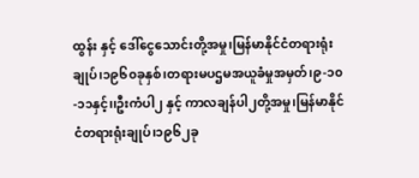ထွန်း နှင့် ဒေါ်ငွေသောင်းတို့အမှု၊မြန်မာနိုင်ငံတရားရုံးချုပ်၊၁၉၆၀ခုနှစ်၊တရားမပဌမအယူခံမှုအမှတ်၊၉-၁၀-၁၁နှင့်၊၊ဦးကံပါ၂ နှင့် ကာလချန်ပါ၂တို့အမှု၊မြန်မာနိုင်ငံတရားရုံးချုပ်၊၁၉၆၂ခု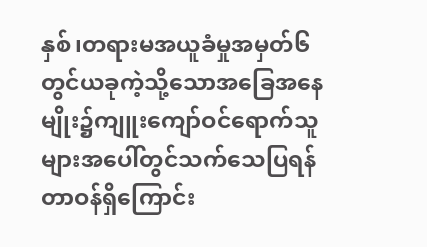နှစ်၊တရားမအယူခံမှုအမှတ်၆တွင်ယခုကဲ့သို့သောအခြေအနေမျိုး၌ကျူးကျော်ဝင်ရောက်သူများအပေါ်တွင်သက်သေပြရန်တာဝန်ရှိကြောင်း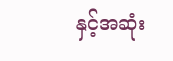နှင့်အဆုံး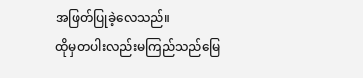အဖြတ်ပြုခဲ့လေသည်။
ထိုမှတပါးလည်းမကြည်သည်မြေ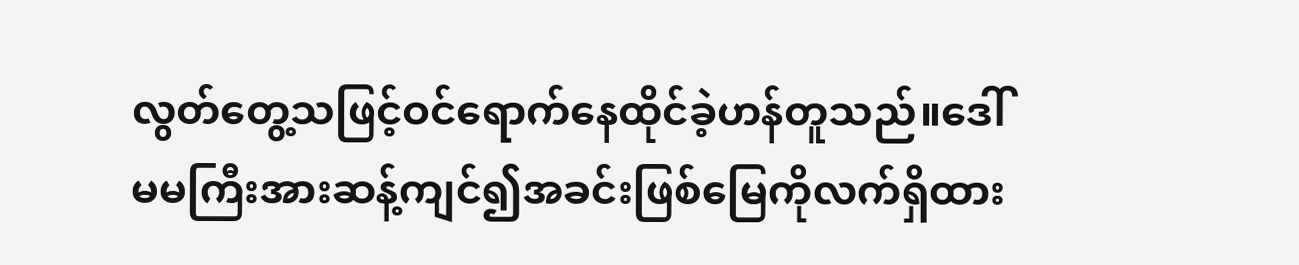လွတ်တွေ့သဖြင့်ဝင်ရောက်နေထိုင်ခဲ့ဟန်တူသည်။ဒေါ်မမကြီးအားဆန့်ကျင်၍အခင်းဖြစ်မြေကိုလက်ရှိထား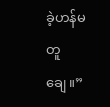ခဲ့ဟန်မတူချေ။”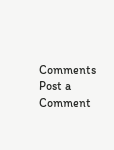Comments
Post a Comment